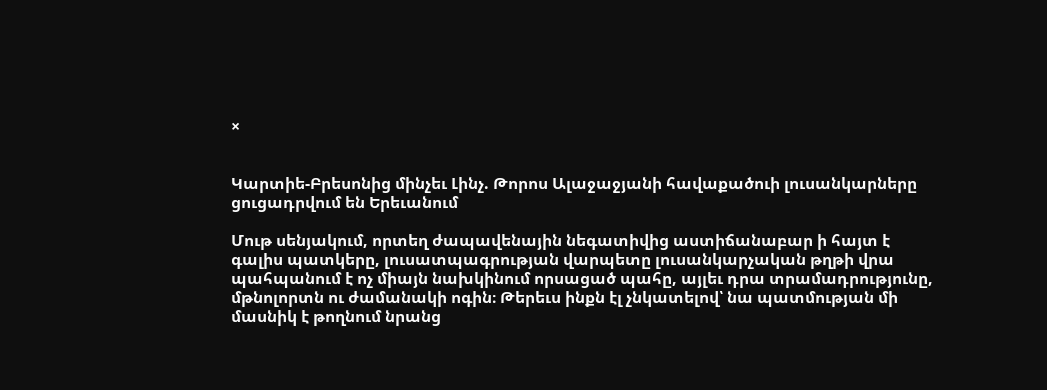×


Կարտիե-Բրեսոնից մինչեւ Լինչ. Թորոս Ալաջաջյանի հավաքածուի լուսանկարները ցուցադրվում են Երեւանում

Մութ սենյակում, որտեղ ժապավենային նեգատիվից աստիճանաբար ի հայտ է գալիս պատկերը, լուսատպագրության վարպետը լուսանկարչական թղթի վրա պահպանում է ոչ միայն նախկինում որսացած պահը, այլեւ դրա տրամադրությունը, մթնոլորտն ու ժամանակի ոգին։ Թերեւս ինքն էլ չնկատելով՝ նա պատմության մի մասնիկ է թողնում նրանց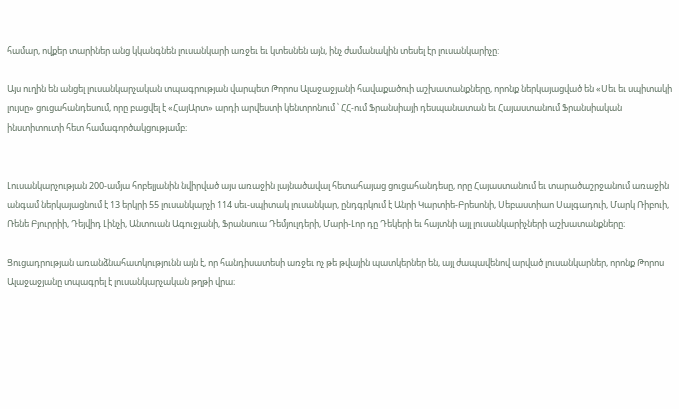համար, ովքեր տարիներ անց կկանգնեն լուսանկարի առջեւ եւ կտեսնեն այն, ինչ ժամանակին տեսել էր լուսանկարիչը:

Այս ուղին են անցել լուսանկարչական տպագրության վարպետ Թորոս Ալաջաջյանի հավաքածուի աշխատանքները, որոնք ներկայացված են «Սեւ եւ սպիտակի լույսը» ցուցահանդեսում, որը բացվել է «ՀայԱրտ» արդի արվեստի կենտրոնում ՝ ՀՀ-ում Ֆրանսիայի դեսպանատան եւ Հայաստանում Ֆրանսիական ինստիտուտի հետ համագործակցությամբ։


Լուսանկարչության 200-ամյա հոբելյանին նվիրված այս առաջին լայնածավալ հետահայաց ցուցահանդեսը, որը Հայաստանում եւ տարածաշրջանում առաջին անգամ ներկայացնում է 13 երկրի 55 լուսանկարչի 114 սեւ-սպիտակ լուսանկար, ընդգրկում է Անրի Կարտիե-Բրեսոնի, Սեբաստիաո Սալգադուի, Մարկ Ռիբուի, Ռենե Բյուրրիի, Դեյվիդ Լինչի, Անտուան Ագուջյանի, Ֆրանսուա Դեմյուլդերի, Մարի-Լոր դը Դեկերի եւ հայտնի այլ լուսանկարիչների աշխատանքները։

Ցուցադրության առանձնահատկությունն այն է, որ հանդիսատեսի առջեւ ոչ թե թվային պատկերներ են, այլ ժապավենով արված լուսանկարներ, որոնք Թորոս Ալաջաջյանը տպագրել է լուսանկարչական թղթի վրա։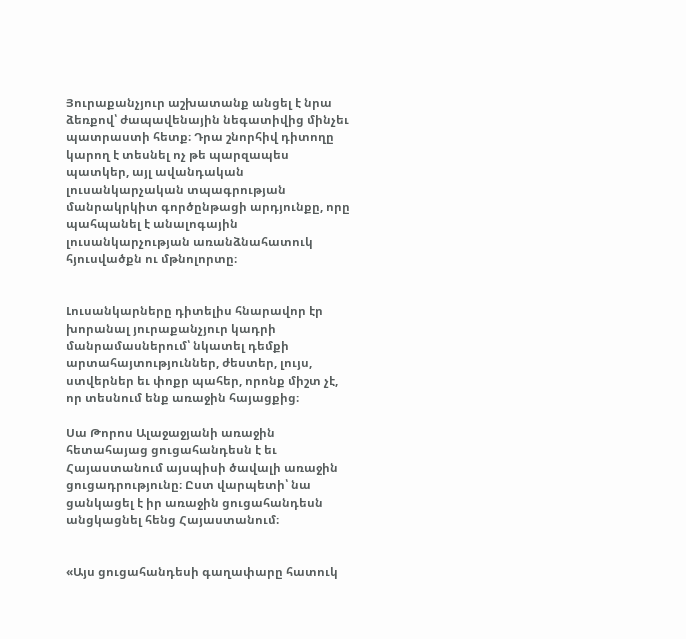Յուրաքանչյուր աշխատանք անցել է նրա ձեռքով՝ ժապավենային նեգատիվից մինչեւ պատրաստի հետք։ Դրա շնորհիվ դիտողը կարող է տեսնել ոչ թե պարզապես պատկեր, այլ ավանդական լուսանկարչական տպագրության մանրակրկիտ գործընթացի արդյունքը, որը պահպանել է անալոգային լուսանկարչության առանձնահատուկ հյուսվածքն ու մթնոլորտը։


Լուսանկարները դիտելիս հնարավոր էր խորանալ յուրաքանչյուր կադրի մանրամասներում՝ նկատել դեմքի արտահայտություններ, ժեստեր, լույս, ստվերներ եւ փոքր պահեր, որոնք միշտ չէ, որ տեսնում ենք առաջին հայացքից։

Սա Թորոս Ալաջաջյանի առաջին հետահայաց ցուցահանդեսն է եւ Հայաստանում այսպիսի ծավալի առաջին ցուցադրությունը։ Ըստ վարպետի՝ նա ցանկացել է իր առաջին ցուցահանդեսն անցկացնել հենց Հայաստանում։


«Այս ցուցահանդեսի գաղափարը հատուկ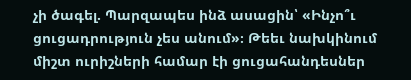չի ծագել. Պարզապես ինձ ասացին՝ «Ինչո՞ւ ցուցադրություն չես անում»։ Թեեւ նախկինում միշտ ուրիշների համար էի ցուցահանդեսներ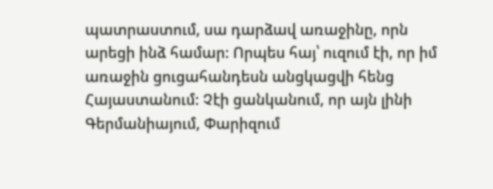պատրաստում, սա դարձավ առաջինը, որն արեցի ինձ համար: Որպես հայ՝ ուզում էի, որ իմ առաջին ցուցահանդեսն անցկացվի հենց Հայաստանում: Չէի ցանկանում, որ այն լինի Գերմանիայում, Փարիզում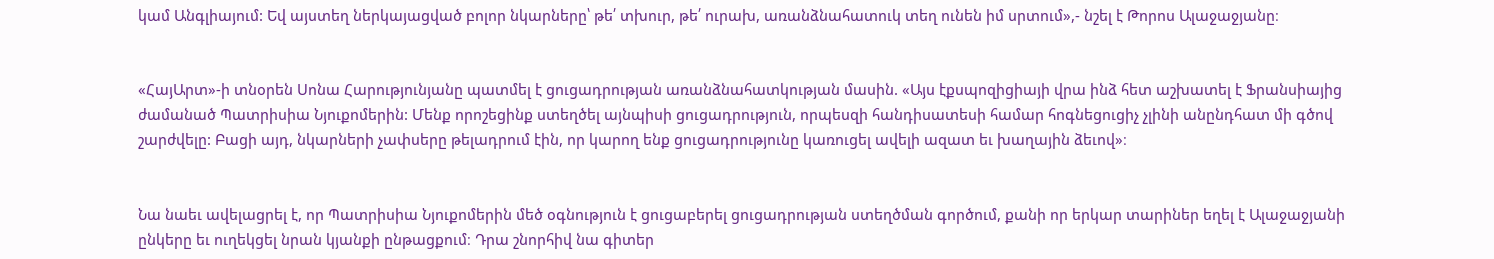կամ Անգլիայում: Եվ այստեղ ներկայացված բոլոր նկարները՝ թե՛ տխուր, թե՛ ուրախ, առանձնահատուկ տեղ ունեն իմ սրտում»,- նշել է Թորոս Ալաջաջյանը։


«ՀայԱրտ»-ի տնօրեն Սոնա Հարությունյանը պատմել է ցուցադրության առանձնահատկության մասին. «Այս էքսպոզիցիայի վրա ինձ հետ աշխատել է Ֆրանսիայից ժամանած Պատրիսիա Նյուքոմերին: Մենք որոշեցինք ստեղծել այնպիսի ցուցադրություն, որպեսզի հանդիսատեսի համար հոգնեցուցիչ չլինի անընդհատ մի գծով շարժվելը: Բացի այդ, նկարների չափսերը թելադրում էին, որ կարող ենք ցուցադրությունը կառուցել ավելի ազատ եւ խաղային ձեւով»։


Նա նաեւ ավելացրել է, որ Պատրիսիա Նյուքոմերին մեծ օգնություն է ցուցաբերել ցուցադրության ստեղծման գործում, քանի որ երկար տարիներ եղել է Ալաջաջյանի ընկերը եւ ուղեկցել նրան կյանքի ընթացքում։ Դրա շնորհիվ նա գիտեր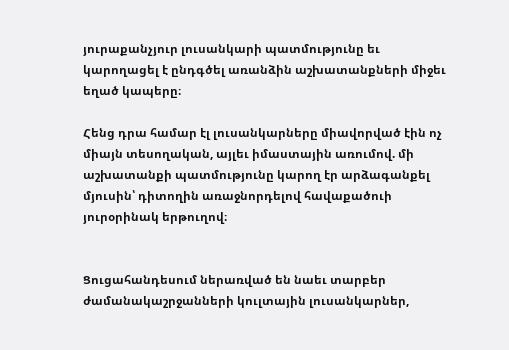յուրաքանչյուր լուսանկարի պատմությունը եւ կարողացել է ընդգծել առանձին աշխատանքների միջեւ եղած կապերը։

Հենց դրա համար էլ լուսանկարները միավորված էին ոչ միայն տեսողական, այլեւ իմաստային առումով. մի աշխատանքի պատմությունը կարող էր արձագանքել մյուսին՝ դիտողին առաջնորդելով հավաքածուի յուրօրինակ երթուղով։


Ցուցահանդեսում ներառված են նաեւ տարբեր ժամանակաշրջանների կուլտային լուսանկարներ,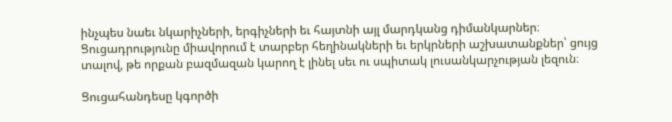ինչպես նաեւ նկարիչների, երգիչների եւ հայտնի այլ մարդկանց դիմանկարներ։ Ցուցադրությունը միավորում է տարբեր հեղինակների եւ երկրների աշխատանքներ՝ ցույց տալով, թե որքան բազմազան կարող է լինել սեւ ու սպիտակ լուսանկարչության լեզուն։

Ցուցահանդեսը կգործի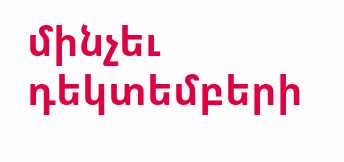մինչեւ դեկտեմբերի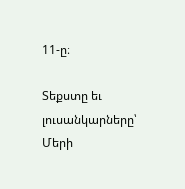11-ը։

Տեքստը եւ լուսանկարները՝ Մերի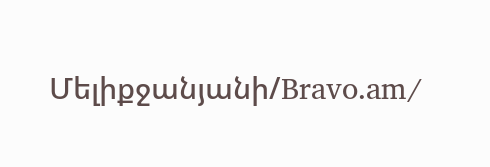Մելիքջանյանի/Bravo.am/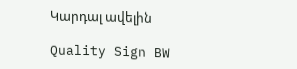Կարդալ ավելին

Quality Sign BW